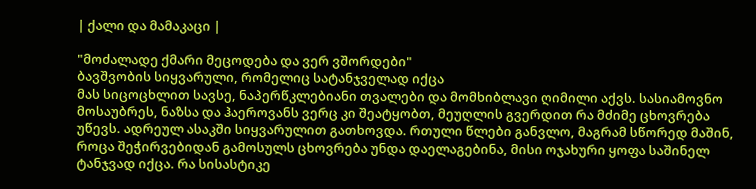| ქალი და მამაკაცი |

"მოძალადე ქმარი მეცოდება და ვერ ვშორდები"
ბავშვობის სიყვარული, რომელიც სატანჯველად იქცა
მას სიცოცხლით სავსე, ნაპერწკლებიანი თვალები და მომხიბლავი ღიმილი აქვს. სასიამოვნო მოსაუბრეს, ნაზსა და ჰაეროვანს ვერც კი შეატყობთ, მეუღლის გვერდით რა მძიმე ცხოვრება უწევს. ადრეულ ასაკში სიყვარულით გათხოვდა. რთული წლები განვლო, მაგრამ სწორედ მაშინ, როცა შეჭირვებიდან გამოსულს ცხოვრება უნდა დაელაგებინა, მისი ოჯახური ყოფა საშინელ ტანჯვად იქცა. რა სისასტიკე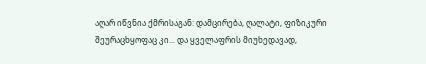აღარ იწვნია ქმრისაგან: დამცირება, ღალატი, ფიზიკური შეურაცხყოფაც კი... და ყველაფრის მიუხედავად,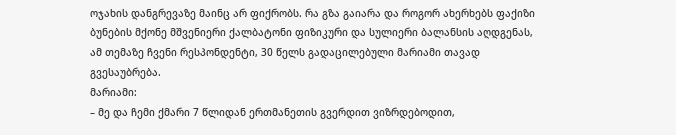ოჯახის დანგრევაზე მაინც არ ფიქრობს. რა გზა გაიარა და როგორ ახერხებს ფაქიზი ბუნების მქონე მშვენიერი ქალბატონი ფიზიკური და სულიერი ბალანსის აღდგენას, ამ თემაზე ჩვენი რესპონდენტი, 30 წელს გადაცილებული მარიამი თავად გვესაუბრება.
მარიამი:
– მე და ჩემი ქმარი 7 წლიდან ერთმანეთის გვერდით ვიზრდებოდით,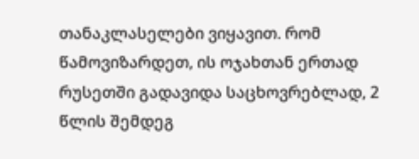თანაკლასელები ვიყავით. რომ წამოვიზარდეთ, ის ოჯახთან ერთად რუსეთში გადავიდა საცხოვრებლად, 2 წლის შემდეგ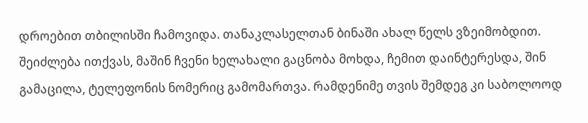დროებით თბილისში ჩამოვიდა. თანაკლასელთან ბინაში ახალ წელს ვზეიმობდით. შეიძლება ითქვას, მაშინ ჩვენი ხელახალი გაცნობა მოხდა, ჩემით დაინტერესდა, შინ გამაცილა, ტელეფონის ნომერიც გამომართვა. რამდენიმე თვის შემდეგ კი საბოლოოდ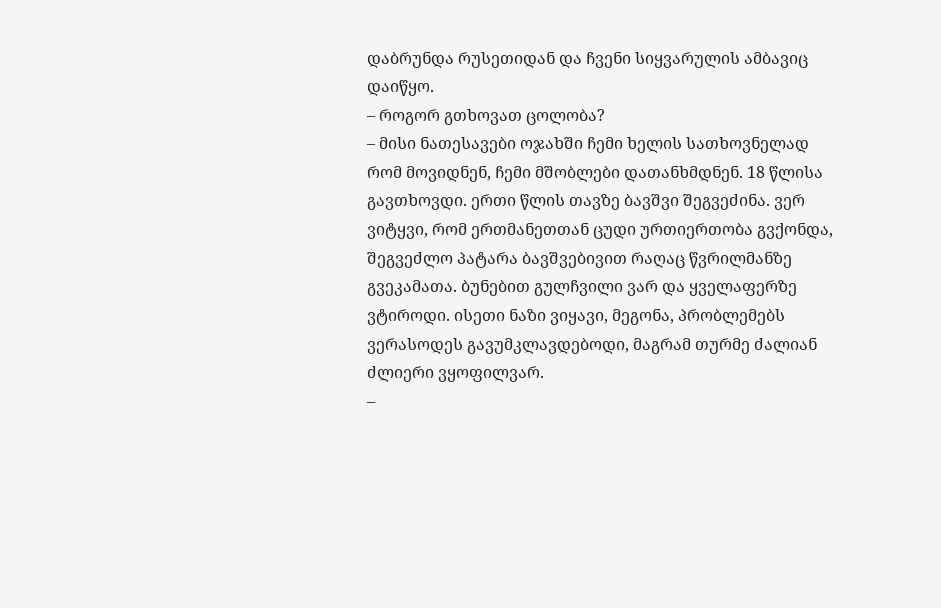დაბრუნდა რუსეთიდან და ჩვენი სიყვარულის ამბავიც დაიწყო.
– როგორ გთხოვათ ცოლობა?
– მისი ნათესავები ოჯახში ჩემი ხელის სათხოვნელად რომ მოვიდნენ, ჩემი მშობლები დათანხმდნენ. 18 წლისა გავთხოვდი. ერთი წლის თავზე ბავშვი შეგვეძინა. ვერ ვიტყვი, რომ ერთმანეთთან ცუდი ურთიერთობა გვქონდა, შეგვეძლო პატარა ბავშვებივით რაღაც წვრილმანზე გვეკამათა. ბუნებით გულჩვილი ვარ და ყველაფერზე ვტიროდი. ისეთი ნაზი ვიყავი, მეგონა, პრობლემებს ვერასოდეს გავუმკლავდებოდი, მაგრამ თურმე ძალიან ძლიერი ვყოფილვარ.
–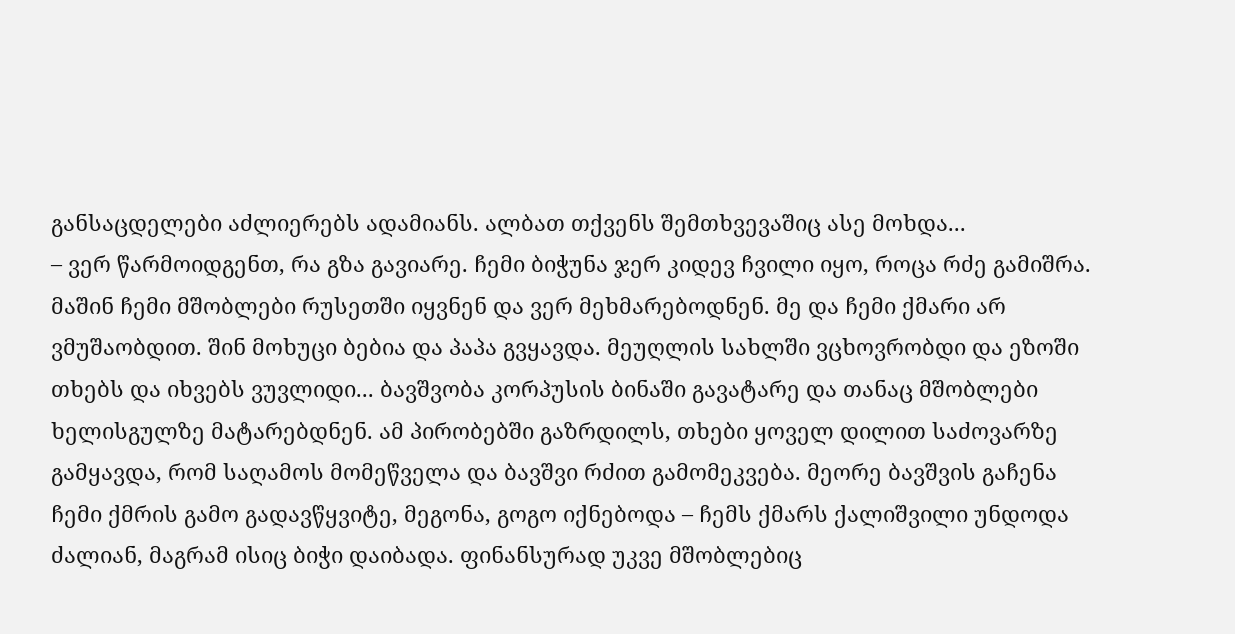განსაცდელები აძლიერებს ადამიანს. ალბათ თქვენს შემთხვევაშიც ასე მოხდა...
– ვერ წარმოიდგენთ, რა გზა გავიარე. ჩემი ბიჭუნა ჯერ კიდევ ჩვილი იყო, როცა რძე გამიშრა. მაშინ ჩემი მშობლები რუსეთში იყვნენ და ვერ მეხმარებოდნენ. მე და ჩემი ქმარი არ ვმუშაობდით. შინ მოხუცი ბებია და პაპა გვყავდა. მეუღლის სახლში ვცხოვრობდი და ეზოში თხებს და იხვებს ვუვლიდი... ბავშვობა კორპუსის ბინაში გავატარე და თანაც მშობლები ხელისგულზე მატარებდნენ. ამ პირობებში გაზრდილს, თხები ყოველ დილით საძოვარზე გამყავდა, რომ საღამოს მომეწველა და ბავშვი რძით გამომეკვება. მეორე ბავშვის გაჩენა ჩემი ქმრის გამო გადავწყვიტე, მეგონა, გოგო იქნებოდა – ჩემს ქმარს ქალიშვილი უნდოდა ძალიან, მაგრამ ისიც ბიჭი დაიბადა. ფინანსურად უკვე მშობლებიც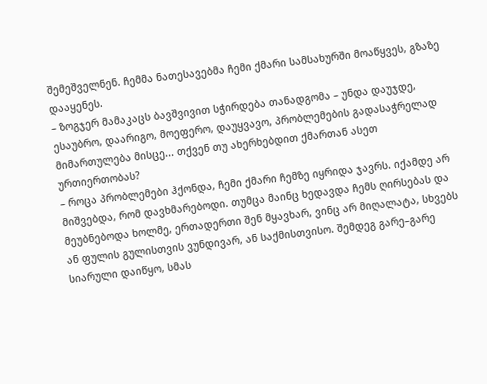შემეშველნენ. ჩემმა ნათესავებმა ჩემი ქმარი სამსახურში მოაწყვეს, გზაზე დააყენეს.
– ზოგჯერ მამაკაცს ბავშვივით სჭირდება თანადგომა – უნდა დაუჯდე, ესაუბრო, დაარიგო, მოეფერო, დაუყვავო, პრობლემების გადასაჭრელად მიმართულება მისცე... თქვენ თუ ახერხებდით ქმართან ასეთ ურთიერთობას?
– როცა პრობლემები ჰქონდა, ჩემი ქმარი ჩემზე იყრიდა ჯავრს. იქამდე არ მიშვებდა, რომ დავხმარებოდი. თუმცა მაინც ხედავდა ჩემს ღირსებას და მეუბნებოდა ხოლმე, ერთადერთი შენ მყავხარ, ვინც არ მიღალატა, სხვებს ან ფულის გულისთვის ვუნდივარ, ან საქმისთვისო. შემდეგ გარე–გარე სიარული დაიწყო, სმას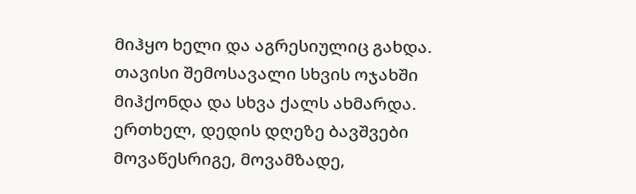მიჰყო ხელი და აგრესიულიც გახდა. თავისი შემოსავალი სხვის ოჯახში მიჰქონდა და სხვა ქალს ახმარდა. ერთხელ, დედის დღეზე ბავშვები მოვაწესრიგე, მოვამზადე,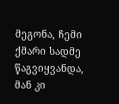მეგონა, ჩემი ქმარი სადმე წაგვიყვანდა, მან კი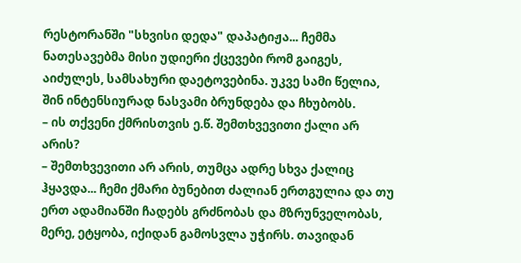რესტორანში "სხვისი დედა" დაპატიჟა... ჩემმა ნათესავებმა მისი უდიერი ქცევები რომ გაიგეს, აიძულეს, სამსახური დაეტოვებინა. უკვე სამი წელია, შინ ინტენსიურად ნასვამი ბრუნდება და ჩხუბობს.
– ის თქვენი ქმრისთვის ე.წ. შემთხვევითი ქალი არ არის?
– შემთხვევითი არ არის, თუმცა ადრე სხვა ქალიც ჰყავდა... ჩემი ქმარი ბუნებით ძალიან ერთგულია და თუ ერთ ადამიანში ჩადებს გრძნობას და მზრუნველობას, მერე, ეტყობა, იქიდან გამოსვლა უჭირს. თავიდან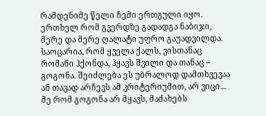რამდენიმე წელი ჩემი ერთგული იყო. ერთხელ რომ გვერდზე გადადგა ნაბიჯი, მერე და მერე ღალატი უფრო გაუადვილდა. საოცარია, რომ ყველა ქალს, ვისთანაც რომანი ჰქონდა, ჰყავს შვილი და თანაც – გოგონა. შეიძლება ეს უბრალოდ დამთხვევაა ან თავად არჩევს ამ კრიტერიუმით, არ ვიცი... მე რომ გოგონა არ მყავს, მაძახებს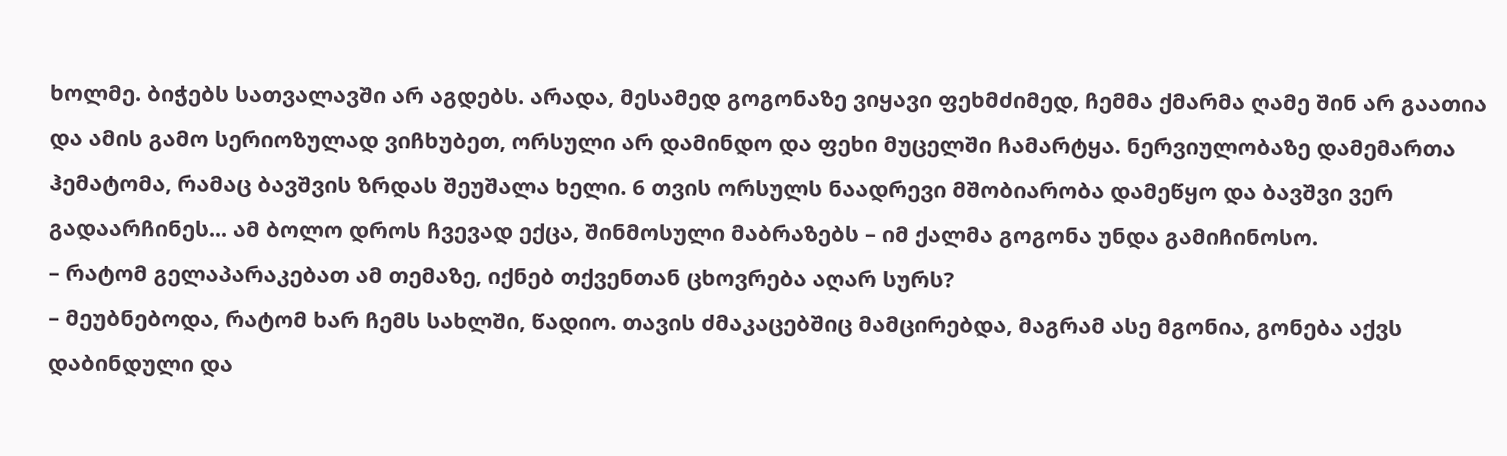ხოლმე. ბიჭებს სათვალავში არ აგდებს. არადა, მესამედ გოგონაზე ვიყავი ფეხმძიმედ, ჩემმა ქმარმა ღამე შინ არ გაათია და ამის გამო სერიოზულად ვიჩხუბეთ, ორსული არ დამინდო და ფეხი მუცელში ჩამარტყა. ნერვიულობაზე დამემართა ჰემატომა, რამაც ბავშვის ზრდას შეუშალა ხელი. 6 თვის ორსულს ნაადრევი მშობიარობა დამეწყო და ბავშვი ვერ გადაარჩინეს... ამ ბოლო დროს ჩვევად ექცა, შინმოსული მაბრაზებს – იმ ქალმა გოგონა უნდა გამიჩინოსო.
– რატომ გელაპარაკებათ ამ თემაზე, იქნებ თქვენთან ცხოვრება აღარ სურს?
– მეუბნებოდა, რატომ ხარ ჩემს სახლში, წადიო. თავის ძმაკაცებშიც მამცირებდა, მაგრამ ასე მგონია, გონება აქვს დაბინდული და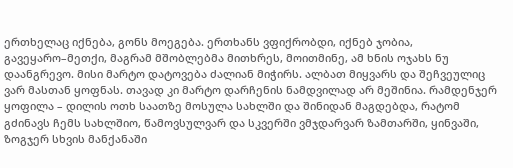ერთხელაც იქნება, გონს მოეგება. ერთხანს ვფიქრობდი, იქნებ ჯობია, გავეყარო–მეთქი, მაგრამ მშობლებმა მითხრეს, მოითმინე, ამ ხნის ოჯახს ნუ დაანგრევო. მისი მარტო დატოვება ძალიან მიჭირს. ალბათ მიყვარს და შეჩვეულიც ვარ მასთან ყოფნას. თავად კი მარტო დარჩენის ნამდვილად არ მეშინია. რამდენჯერ ყოფილა – დილის ოთხ საათზე მოსულა სახლში და შინიდან მაგდებდა, რატომ გძინავს ჩემს სახლშიო, წამოვსულვარ და სკვერში ვმჯდარვარ ზამთარში, ყინვაში, ზოგჯერ სხვის მანქანაში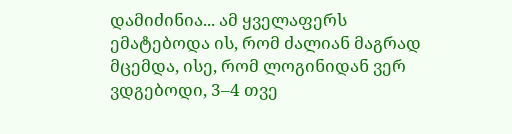დამიძინია... ამ ყველაფერს ემატებოდა ის, რომ ძალიან მაგრად მცემდა, ისე, რომ ლოგინიდან ვერ ვდგებოდი, 3–4 თვე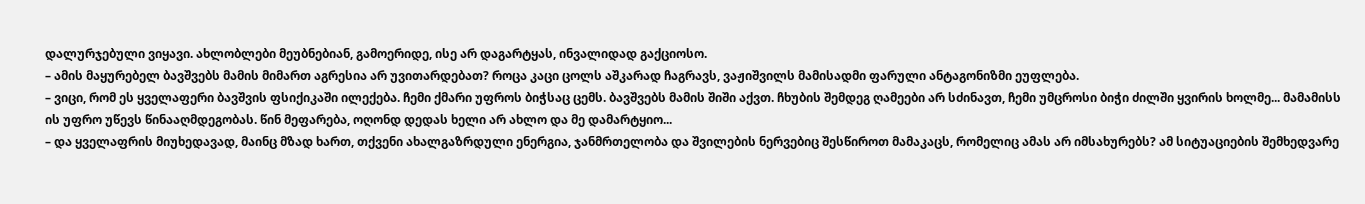დალურჯებული ვიყავი. ახლობლები მეუბნებიან, გამოერიდე, ისე არ დაგარტყას, ინვალიდად გაქციოსო.
– ამის მაყურებელ ბავშვებს მამის მიმართ აგრესია არ უვითარდებათ? როცა კაცი ცოლს აშკარად ჩაგრავს, ვაჟიშვილს მამისადმი ფარული ანტაგონიზმი ეუფლება.
– ვიცი, რომ ეს ყველაფერი ბავშვის ფსიქიკაში ილექება. ჩემი ქმარი უფროს ბიჭსაც ცემს. ბავშვებს მამის შიში აქვთ. ჩხუბის შემდეგ ღამეები არ სძინავთ, ჩემი უმცროსი ბიჭი ძილში ყვირის ხოლმე... მამამისს ის უფრო უწევს წინააღმდეგობას. წინ მეფარება, ოღონდ დედას ხელი არ ახლო და მე დამარტყიო...
– და ყველაფრის მიუხედავად, მაინც მზად ხართ, თქვენი ახალგაზრდული ენერგია, ჯანმრთელობა და შვილების ნერვებიც შესწიროთ მამაკაცს, რომელიც ამას არ იმსახურებს? ამ სიტუაციების შემხედვარე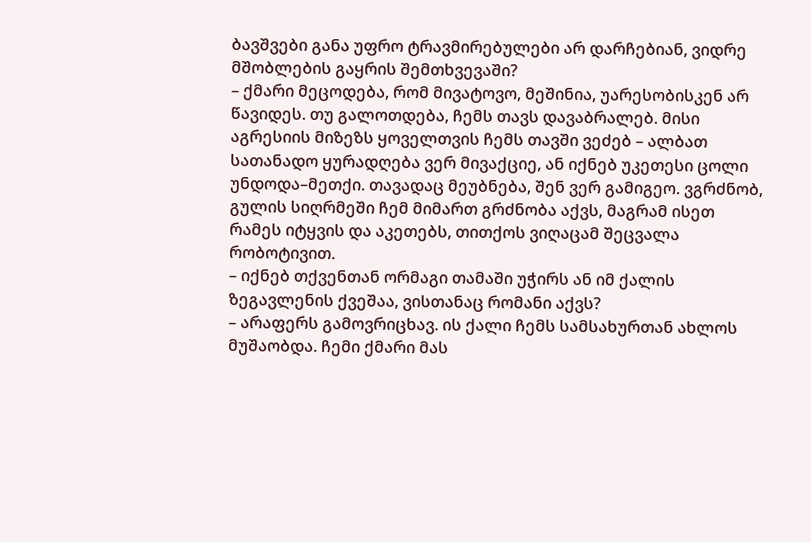ბავშვები განა უფრო ტრავმირებულები არ დარჩებიან, ვიდრე მშობლების გაყრის შემთხვევაში?
– ქმარი მეცოდება, რომ მივატოვო, მეშინია, უარესობისკენ არ წავიდეს. თუ გალოთდება, ჩემს თავს დავაბრალებ. მისი აგრესიის მიზეზს ყოველთვის ჩემს თავში ვეძებ – ალბათ სათანადო ყურადღება ვერ მივაქციე, ან იქნებ უკეთესი ცოლი უნდოდა–მეთქი. თავადაც მეუბნება, შენ ვერ გამიგეო. ვგრძნობ, გულის სიღრმეში ჩემ მიმართ გრძნობა აქვს, მაგრამ ისეთ რამეს იტყვის და აკეთებს, თითქოს ვიღაცამ შეცვალა რობოტივით.
– იქნებ თქვენთან ორმაგი თამაში უჭირს ან იმ ქალის ზეგავლენის ქვეშაა, ვისთანაც რომანი აქვს?
– არაფერს გამოვრიცხავ. ის ქალი ჩემს სამსახურთან ახლოს მუშაობდა. ჩემი ქმარი მას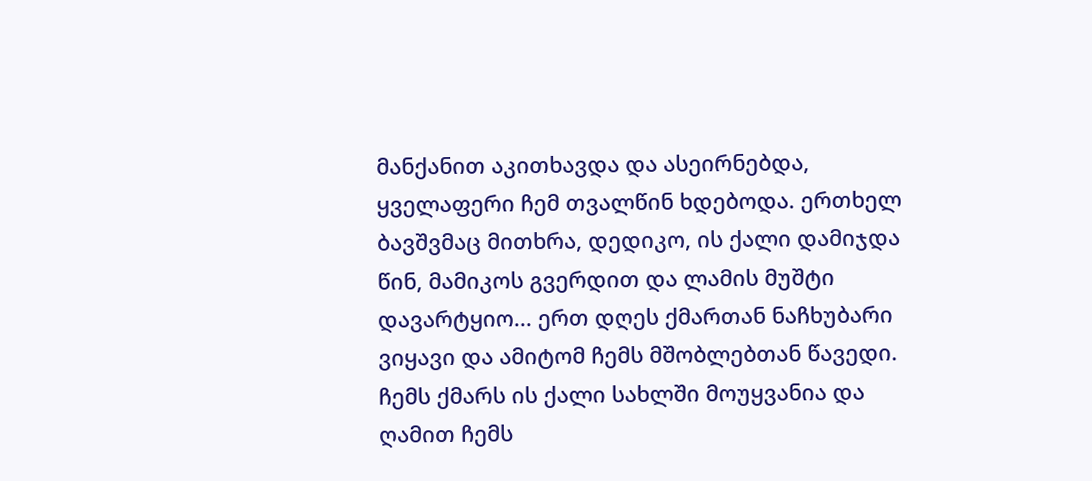მანქანით აკითხავდა და ასეირნებდა, ყველაფერი ჩემ თვალწინ ხდებოდა. ერთხელ ბავშვმაც მითხრა, დედიკო, ის ქალი დამიჯდა წინ, მამიკოს გვერდით და ლამის მუშტი დავარტყიო... ერთ დღეს ქმართან ნაჩხუბარი ვიყავი და ამიტომ ჩემს მშობლებთან წავედი. ჩემს ქმარს ის ქალი სახლში მოუყვანია და ღამით ჩემს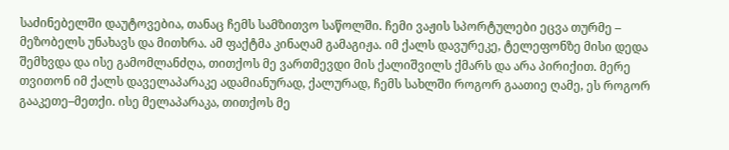საძინებელში დაუტოვებია, თანაც ჩემს სამზითვო საწოლში. ჩემი ვაჟის სპორტულები ეცვა თურმე – მეზობელს უნახავს და მითხრა. ამ ფაქტმა კინაღამ გამაგიჟა. იმ ქალს დავურეკე, ტელეფონზე მისი დედა შემხვდა და ისე გამომლანძღა, თითქოს მე ვართმევდი მის ქალიშვილს ქმარს და არა პირიქით. მერე თვითონ იმ ქალს დაველაპარაკე ადამიანურად, ქალურად, ჩემს სახლში როგორ გაათიე ღამე, ეს როგორ გააკეთე–მეთქი. ისე მელაპარაკა, თითქოს მე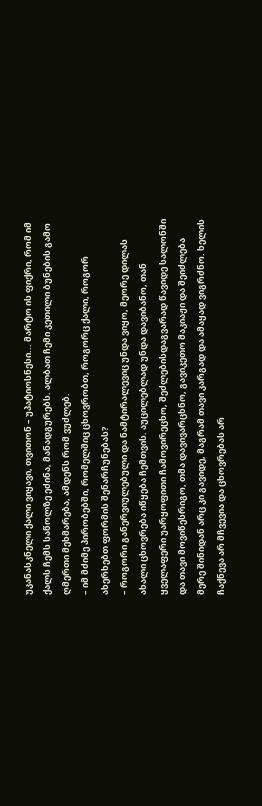უკანასკნელი ქალი ვიყავი, თვითონ – უპატიოსნესი... მარტო ის ფიქრი, რომ იმ ქალს ჩემს საწოლზე ეძინა, მანადგურებს. ალბათ ჩემი კეთილი ბუნების გამო ღმერთი მეხმარება, ამდენს რომ ვუძლებ.
– იმ მძიმე პირობებში, რომელშიც ცხოვრობთ, როგორც ქალი, როგორ ახერხებთ ფორმის შენარჩუნებას?
– როგორი განერვიულებული და ნამტირალევიც უნდა ვიყო, მეორე დილას ახალი ცხოვრება იწყება ჩემთვის. აუცილებლად უნდა დავიბანო, თან ყველაფერი უარყოფითი ჩამოვირეცხო, შეძლებისდაგვარად წავიდე სალონში და თავი მოვიწესრიგო, თმა დავივარცხნო, გავიკეთო მაკიაჟი და შეიძლება მერე შინიდან არც კი გავიდე, მაგრამ თავი კარგად და ამაყად ვიგრძნო. ხელის ჩაქნევა არ მჩვევია და ცხოვრებას არ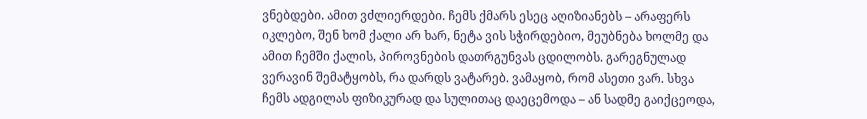ვნებდები. ამით ვძლიერდები. ჩემს ქმარს ესეც აღიზიანებს – არაფერს იკლებო, შენ ხომ ქალი არ ხარ, ნეტა ვის სჭირდებიო, მეუბნება ხოლმე და ამით ჩემში ქალის, პიროვნების დათრგუნვას ცდილობს. გარეგნულად ვერავინ შემატყობს, რა დარდს ვატარებ. ვამაყობ, რომ ასეთი ვარ. სხვა ჩემს ადგილას ფიზიკურად და სულითაც დაეცემოდა – ან სადმე გაიქცეოდა,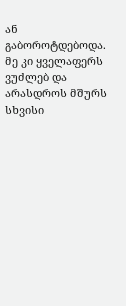ან გაბოროტდებოდა. მე კი ყველაფერს ვუძლებ და არასდროს მშურს სხვისი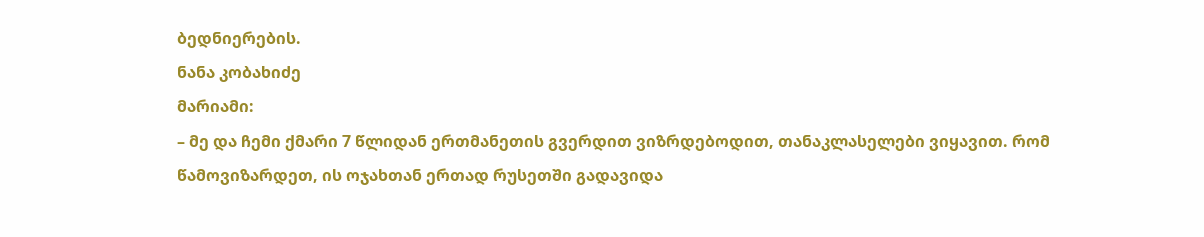ბედნიერების.
ნანა კობახიძე
მარიამი:
– მე და ჩემი ქმარი 7 წლიდან ერთმანეთის გვერდით ვიზრდებოდით, თანაკლასელები ვიყავით. რომ წამოვიზარდეთ, ის ოჯახთან ერთად რუსეთში გადავიდა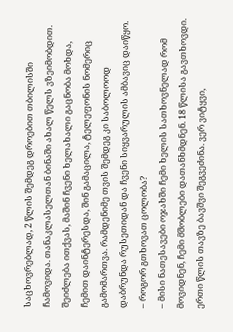საცხოვრებლად, 2 წლის შემდეგ დროებით თბილისში ჩამოვიდა. თანაკლასელთან ბინაში ახალ წელს ვზეიმობდით. შეიძლება ითქვას, მაშინ ჩვენი ხელახალი გაცნობა მოხდა, ჩემით დაინტერესდა, შინ გამაცილა, ტელეფონის ნომერიც გამომართვა. რამდენიმე თვის შემდეგ კი საბოლოოდ დაბრუნდა რუსეთიდან და ჩვენი სიყვარულის ამბავიც დაიწყო.
– როგორ გთხოვათ ცოლობა?
– მისი ნათესავები ოჯახში ჩემი ხელის სათხოვნელად რომ მოვიდნენ, ჩემი მშობლები დათანხმდნენ. 18 წლისა გავთხოვდი. ერთი წლის თავზე ბავშვი შეგვეძინა. ვერ ვიტყვი,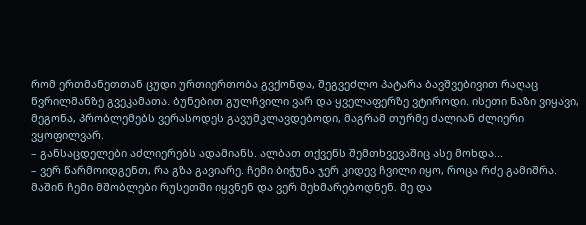რომ ერთმანეთთან ცუდი ურთიერთობა გვქონდა, შეგვეძლო პატარა ბავშვებივით რაღაც წვრილმანზე გვეკამათა. ბუნებით გულჩვილი ვარ და ყველაფერზე ვტიროდი. ისეთი ნაზი ვიყავი, მეგონა, პრობლემებს ვერასოდეს გავუმკლავდებოდი, მაგრამ თურმე ძალიან ძლიერი ვყოფილვარ.
– განსაცდელები აძლიერებს ადამიანს. ალბათ თქვენს შემთხვევაშიც ასე მოხდა...
– ვერ წარმოიდგენთ, რა გზა გავიარე. ჩემი ბიჭუნა ჯერ კიდევ ჩვილი იყო, როცა რძე გამიშრა. მაშინ ჩემი მშობლები რუსეთში იყვნენ და ვერ მეხმარებოდნენ. მე და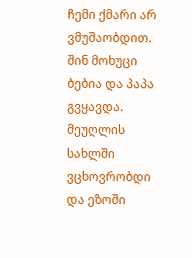ჩემი ქმარი არ ვმუშაობდით. შინ მოხუცი ბებია და პაპა გვყავდა. მეუღლის სახლში ვცხოვრობდი და ეზოში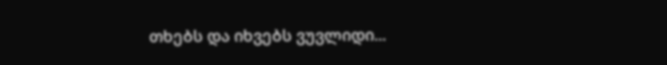თხებს და იხვებს ვუვლიდი...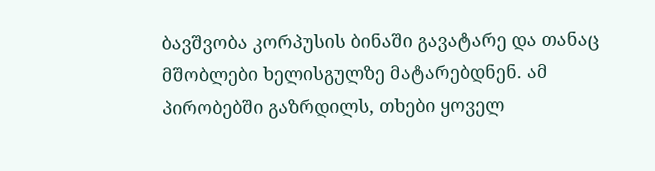ბავშვობა კორპუსის ბინაში გავატარე და თანაც მშობლები ხელისგულზე მატარებდნენ. ამ პირობებში გაზრდილს, თხები ყოველ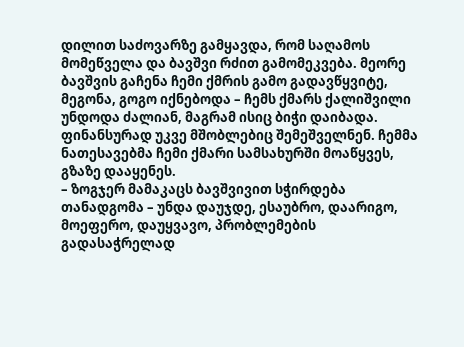დილით საძოვარზე გამყავდა, რომ საღამოს მომეწველა და ბავშვი რძით გამომეკვება. მეორე ბავშვის გაჩენა ჩემი ქმრის გამო გადავწყვიტე, მეგონა, გოგო იქნებოდა – ჩემს ქმარს ქალიშვილი უნდოდა ძალიან, მაგრამ ისიც ბიჭი დაიბადა. ფინანსურად უკვე მშობლებიც შემეშველნენ. ჩემმა ნათესავებმა ჩემი ქმარი სამსახურში მოაწყვეს, გზაზე დააყენეს.
– ზოგჯერ მამაკაცს ბავშვივით სჭირდება თანადგომა – უნდა დაუჯდე, ესაუბრო, დაარიგო, მოეფერო, დაუყვავო, პრობლემების გადასაჭრელად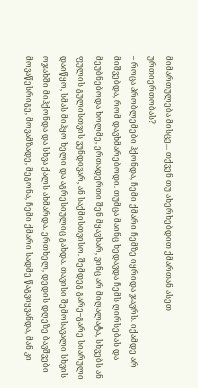მიმართულება მისცე... თქვენ თუ ახერხებდით ქმართან ასეთ ურთიერთობას?
– როცა პრობლემები ჰქონდა, ჩემი ქმარი ჩემზე იყრიდა ჯავრს. იქამდე არ მიშვებდა, რომ დავხმარებოდი. თუმცა მაინც ხედავდა ჩემს ღირსებას და მეუბნებოდა ხოლმე, ერთადერთი შენ მყავხარ, ვინც არ მიღალატა, სხვებს ან ფულის გულისთვის ვუნდივარ, ან საქმისთვისო. შემდეგ გარე–გარე სიარული დაიწყო, სმას მიჰყო ხელი და აგრესიულიც გახდა. თავისი შემოსავალი სხვის ოჯახში მიჰქონდა და სხვა ქალს ახმარდა. ერთხელ, დედის დღეზე ბავშვები მოვაწესრიგე, მოვამზადე, მეგონა, ჩემი ქმარი სადმე წაგვიყვანდა, მან კი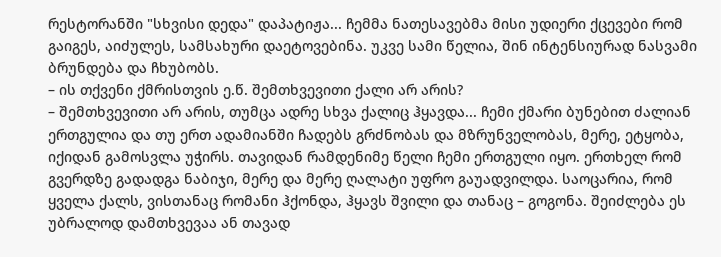რესტორანში "სხვისი დედა" დაპატიჟა... ჩემმა ნათესავებმა მისი უდიერი ქცევები რომ გაიგეს, აიძულეს, სამსახური დაეტოვებინა. უკვე სამი წელია, შინ ინტენსიურად ნასვამი ბრუნდება და ჩხუბობს.
– ის თქვენი ქმრისთვის ე.წ. შემთხვევითი ქალი არ არის?
– შემთხვევითი არ არის, თუმცა ადრე სხვა ქალიც ჰყავდა... ჩემი ქმარი ბუნებით ძალიან ერთგულია და თუ ერთ ადამიანში ჩადებს გრძნობას და მზრუნველობას, მერე, ეტყობა, იქიდან გამოსვლა უჭირს. თავიდან რამდენიმე წელი ჩემი ერთგული იყო. ერთხელ რომ გვერდზე გადადგა ნაბიჯი, მერე და მერე ღალატი უფრო გაუადვილდა. საოცარია, რომ ყველა ქალს, ვისთანაც რომანი ჰქონდა, ჰყავს შვილი და თანაც – გოგონა. შეიძლება ეს უბრალოდ დამთხვევაა ან თავად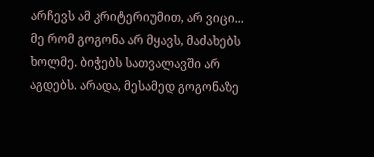არჩევს ამ კრიტერიუმით, არ ვიცი... მე რომ გოგონა არ მყავს, მაძახებს ხოლმე. ბიჭებს სათვალავში არ აგდებს. არადა, მესამედ გოგონაზე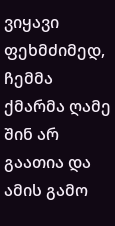ვიყავი ფეხმძიმედ, ჩემმა ქმარმა ღამე შინ არ გაათია და ამის გამო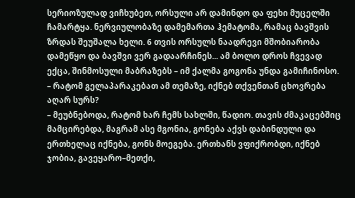სერიოზულად ვიჩხუბეთ, ორსული არ დამინდო და ფეხი მუცელში ჩამარტყა. ნერვიულობაზე დამემართა ჰემატომა, რამაც ბავშვის ზრდას შეუშალა ხელი. 6 თვის ორსულს ნაადრევი მშობიარობა დამეწყო და ბავშვი ვერ გადაარჩინეს... ამ ბოლო დროს ჩვევად ექცა, შინმოსული მაბრაზებს – იმ ქალმა გოგონა უნდა გამიჩინოსო.
– რატომ გელაპარაკებათ ამ თემაზე, იქნებ თქვენთან ცხოვრება აღარ სურს?
– მეუბნებოდა, რატომ ხარ ჩემს სახლში, წადიო. თავის ძმაკაცებშიც მამცირებდა, მაგრამ ასე მგონია, გონება აქვს დაბინდული და ერთხელაც იქნება, გონს მოეგება. ერთხანს ვფიქრობდი, იქნებ ჯობია, გავეყარო–მეთქი,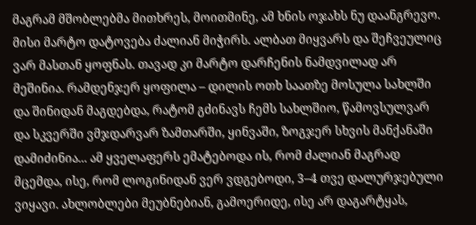მაგრამ მშობლებმა მითხრეს, მოითმინე, ამ ხნის ოჯახს ნუ დაანგრევო. მისი მარტო დატოვება ძალიან მიჭირს. ალბათ მიყვარს და შეჩვეულიც ვარ მასთან ყოფნას. თავად კი მარტო დარჩენის ნამდვილად არ მეშინია. რამდენჯერ ყოფილა – დილის ოთხ საათზე მოსულა სახლში და შინიდან მაგდებდა, რატომ გძინავს ჩემს სახლშიო, წამოვსულვარ და სკვერში ვმჯდარვარ ზამთარში, ყინვაში, ზოგჯერ სხვის მანქანაში დამიძინია... ამ ყველაფერს ემატებოდა ის, რომ ძალიან მაგრად მცემდა, ისე, რომ ლოგინიდან ვერ ვდგებოდი, 3–4 თვე დალურჯებული ვიყავი. ახლობლები მეუბნებიან, გამოერიდე, ისე არ დაგარტყას,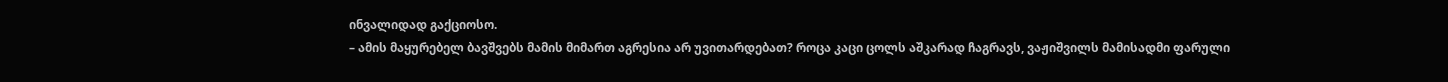ინვალიდად გაქციოსო.
– ამის მაყურებელ ბავშვებს მამის მიმართ აგრესია არ უვითარდებათ? როცა კაცი ცოლს აშკარად ჩაგრავს, ვაჟიშვილს მამისადმი ფარული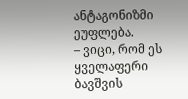ანტაგონიზმი ეუფლება.
– ვიცი, რომ ეს ყველაფერი ბავშვის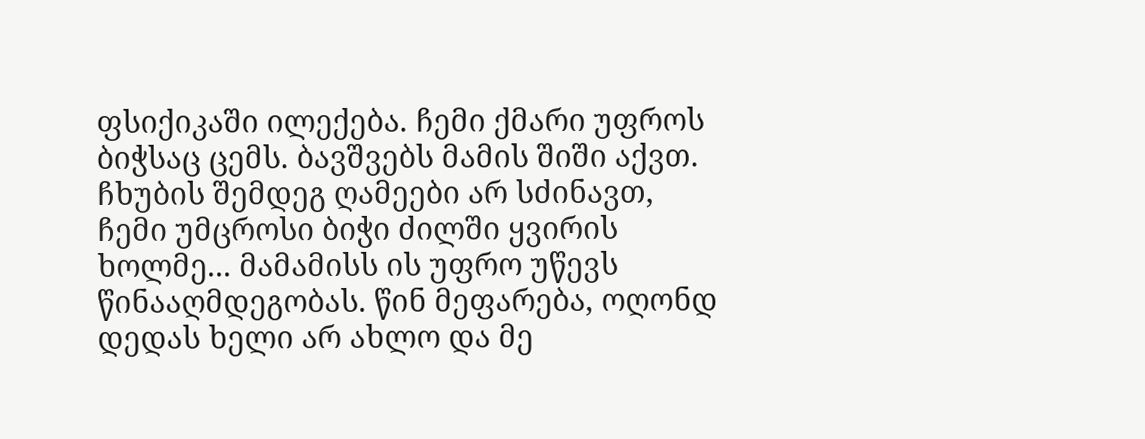ფსიქიკაში ილექება. ჩემი ქმარი უფროს ბიჭსაც ცემს. ბავშვებს მამის შიში აქვთ. ჩხუბის შემდეგ ღამეები არ სძინავთ, ჩემი უმცროსი ბიჭი ძილში ყვირის ხოლმე... მამამისს ის უფრო უწევს წინააღმდეგობას. წინ მეფარება, ოღონდ დედას ხელი არ ახლო და მე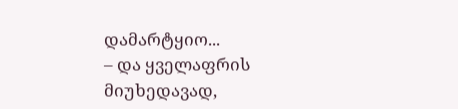დამარტყიო...
– და ყველაფრის მიუხედავად,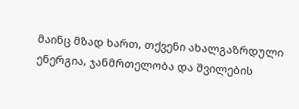მაინც მზად ხართ, თქვენი ახალგაზრდული ენერგია, ჯანმრთელობა და შვილების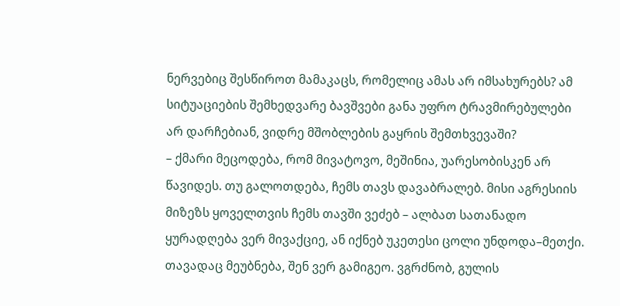ნერვებიც შესწიროთ მამაკაცს, რომელიც ამას არ იმსახურებს? ამ სიტუაციების შემხედვარე ბავშვები განა უფრო ტრავმირებულები არ დარჩებიან, ვიდრე მშობლების გაყრის შემთხვევაში?
– ქმარი მეცოდება, რომ მივატოვო, მეშინია, უარესობისკენ არ წავიდეს. თუ გალოთდება, ჩემს თავს დავაბრალებ. მისი აგრესიის მიზეზს ყოველთვის ჩემს თავში ვეძებ – ალბათ სათანადო ყურადღება ვერ მივაქციე, ან იქნებ უკეთესი ცოლი უნდოდა–მეთქი. თავადაც მეუბნება, შენ ვერ გამიგეო. ვგრძნობ, გულის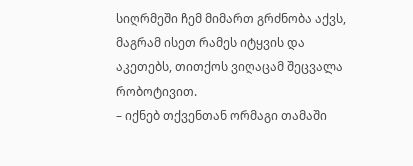სიღრმეში ჩემ მიმართ გრძნობა აქვს, მაგრამ ისეთ რამეს იტყვის და აკეთებს, თითქოს ვიღაცამ შეცვალა რობოტივით.
– იქნებ თქვენთან ორმაგი თამაში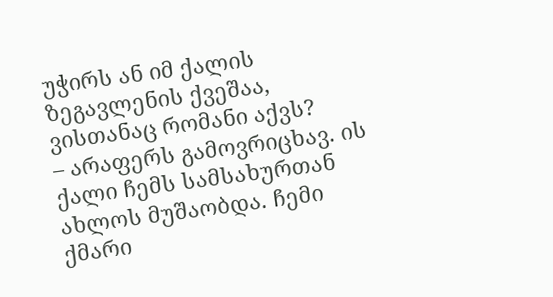უჭირს ან იმ ქალის ზეგავლენის ქვეშაა, ვისთანაც რომანი აქვს?
– არაფერს გამოვრიცხავ. ის ქალი ჩემს სამსახურთან ახლოს მუშაობდა. ჩემი ქმარი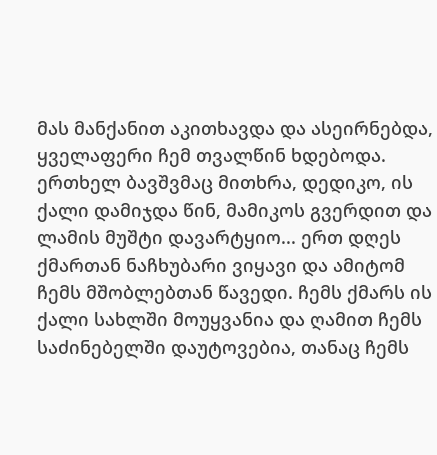მას მანქანით აკითხავდა და ასეირნებდა, ყველაფერი ჩემ თვალწინ ხდებოდა. ერთხელ ბავშვმაც მითხრა, დედიკო, ის ქალი დამიჯდა წინ, მამიკოს გვერდით და ლამის მუშტი დავარტყიო... ერთ დღეს ქმართან ნაჩხუბარი ვიყავი და ამიტომ ჩემს მშობლებთან წავედი. ჩემს ქმარს ის ქალი სახლში მოუყვანია და ღამით ჩემს საძინებელში დაუტოვებია, თანაც ჩემს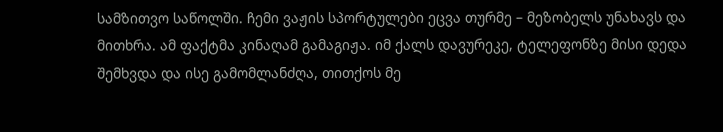სამზითვო საწოლში. ჩემი ვაჟის სპორტულები ეცვა თურმე – მეზობელს უნახავს და მითხრა. ამ ფაქტმა კინაღამ გამაგიჟა. იმ ქალს დავურეკე, ტელეფონზე მისი დედა შემხვდა და ისე გამომლანძღა, თითქოს მე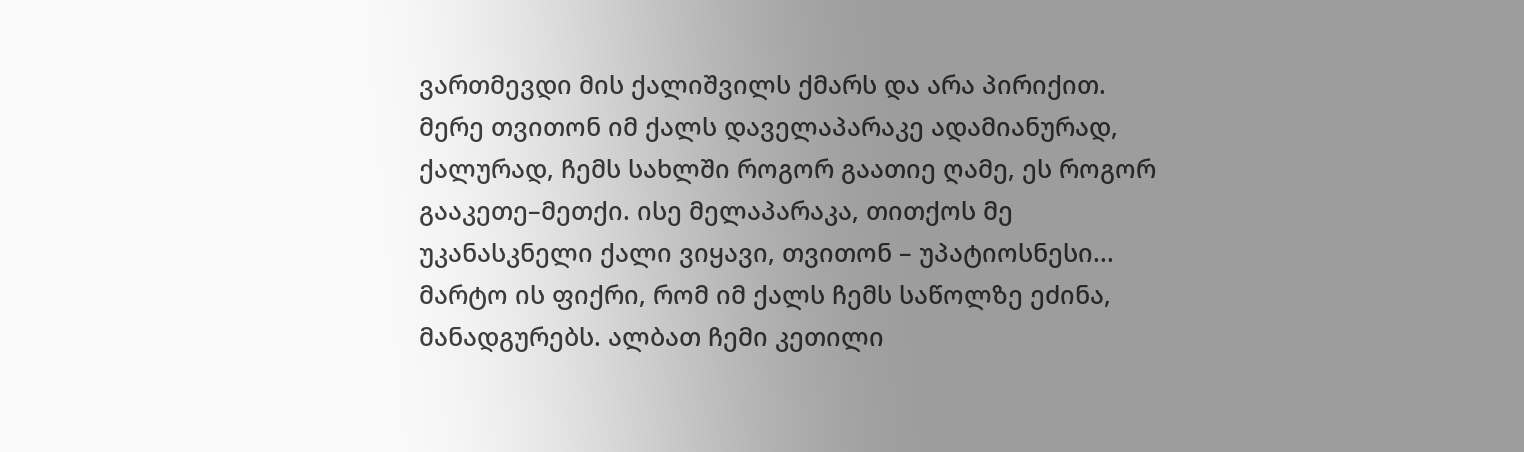ვართმევდი მის ქალიშვილს ქმარს და არა პირიქით. მერე თვითონ იმ ქალს დაველაპარაკე ადამიანურად, ქალურად, ჩემს სახლში როგორ გაათიე ღამე, ეს როგორ გააკეთე–მეთქი. ისე მელაპარაკა, თითქოს მე უკანასკნელი ქალი ვიყავი, თვითონ – უპატიოსნესი... მარტო ის ფიქრი, რომ იმ ქალს ჩემს საწოლზე ეძინა, მანადგურებს. ალბათ ჩემი კეთილი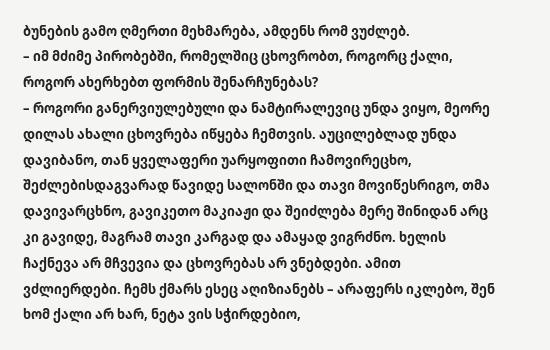ბუნების გამო ღმერთი მეხმარება, ამდენს რომ ვუძლებ.
– იმ მძიმე პირობებში, რომელშიც ცხოვრობთ, როგორც ქალი, როგორ ახერხებთ ფორმის შენარჩუნებას?
– როგორი განერვიულებული და ნამტირალევიც უნდა ვიყო, მეორე დილას ახალი ცხოვრება იწყება ჩემთვის. აუცილებლად უნდა დავიბანო, თან ყველაფერი უარყოფითი ჩამოვირეცხო, შეძლებისდაგვარად წავიდე სალონში და თავი მოვიწესრიგო, თმა დავივარცხნო, გავიკეთო მაკიაჟი და შეიძლება მერე შინიდან არც კი გავიდე, მაგრამ თავი კარგად და ამაყად ვიგრძნო. ხელის ჩაქნევა არ მჩვევია და ცხოვრებას არ ვნებდები. ამით ვძლიერდები. ჩემს ქმარს ესეც აღიზიანებს – არაფერს იკლებო, შენ ხომ ქალი არ ხარ, ნეტა ვის სჭირდებიო,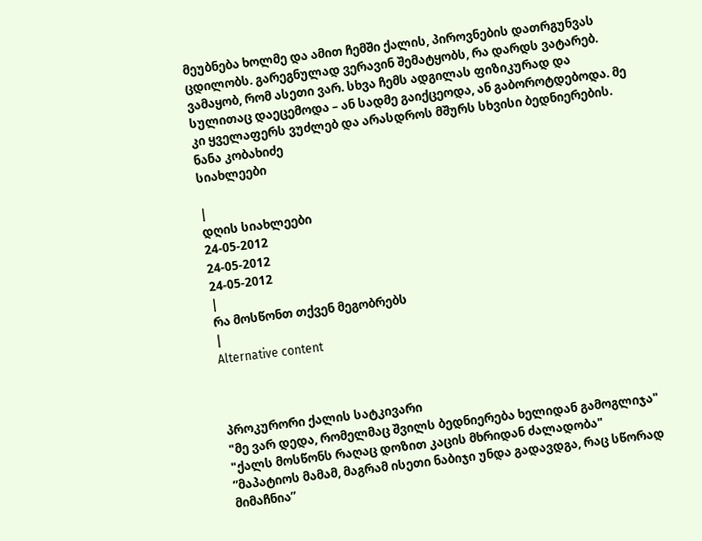მეუბნება ხოლმე და ამით ჩემში ქალის, პიროვნების დათრგუნვას ცდილობს. გარეგნულად ვერავინ შემატყობს, რა დარდს ვატარებ. ვამაყობ, რომ ასეთი ვარ. სხვა ჩემს ადგილას ფიზიკურად და სულითაც დაეცემოდა – ან სადმე გაიქცეოდა, ან გაბოროტდებოდა. მე კი ყველაფერს ვუძლებ და არასდროს მშურს სხვისი ბედნიერების.
ნანა კობახიძე
სიახლეები

|
დღის სიახლეები
24-05-2012
24-05-2012
24-05-2012
|
რა მოსწონთ თქვენ მეგობრებს
|
Alternative content



პროკურორი ქალის სატკივარი
"მე ვარ დედა, რომელმაც შვილს ბედნიერება ხელიდან გამოგლიჯა"
"ქალს მოსწონს რაღაც დოზით კაცის მხრიდან ძალადობა"
”მაპატიოს მამამ, მაგრამ ისეთი ნაბიჯი უნდა გადავდგა, რაც სწორად მიმაჩნია”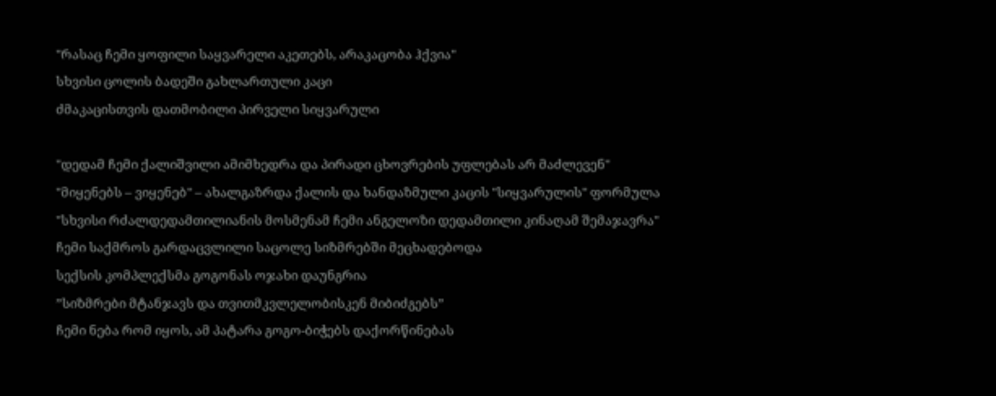"რასაც ჩემი ყოფილი საყვარელი აკეთებს, არაკაცობა ჰქვია"
სხვისი ცოლის ბადეში გახლართული კაცი
ძმაკაცისთვის დათმობილი პირველი სიყვარული

"დედამ ჩემი ქალიშვილი ამიმხედრა და პირადი ცხოვრების უფლებას არ მაძლევენ"
"მიყენებს – ვიყენებ" – ახალგაზრდა ქალის და ხანდაზმული კაცის "სიყვარულის" ფორმულა
"სხვისი რძალდედამთილიანის მოსმენამ ჩემი ანგელოზი დედამთილი კინაღამ შემაჯავრა"
ჩემი საქმროს გარდაცვლილი საცოლე სიზმრებში მეცხადებოდა
სექსის კომპლექსმა გოგონას ოჯახი დაუნგრია
”სიზმრები მტანჯავს და თვითმკვლელობისკენ მიბიძგებს”
ჩემი ნება რომ იყოს, ამ პატარა გოგო-ბიჭებს დაქორწინებას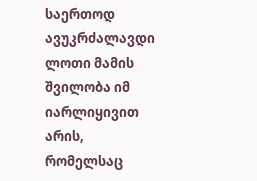საერთოდ ავუკრძალავდი
ლოთი მამის შვილობა იმ იარლიყივით არის, რომელსაც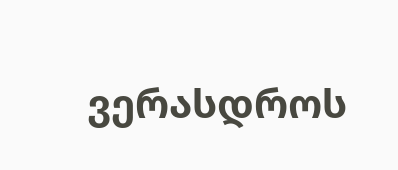ვერასდროს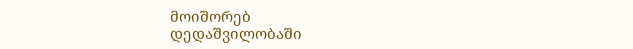მოიშორებ
დედაშვილობაში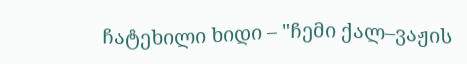ჩატეხილი ხიდი – "ჩემი ქალ–ვაჟის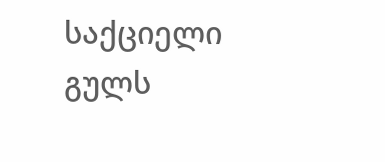საქციელი გულს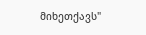მიხეთქავს"